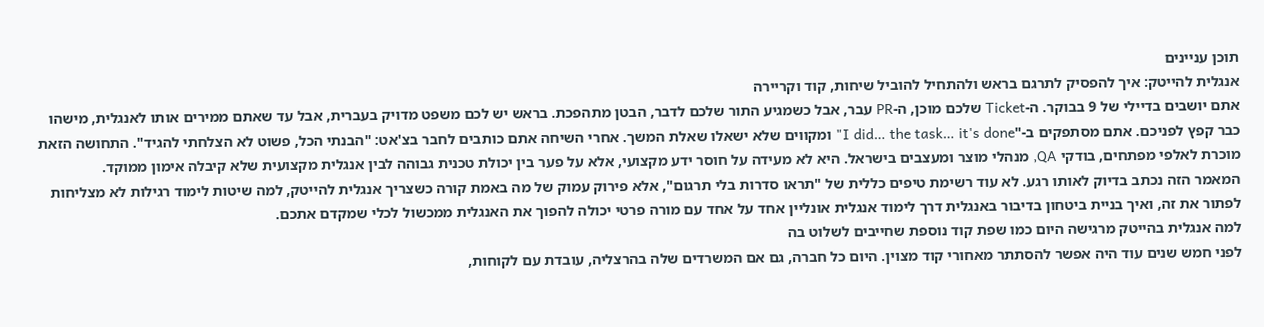תוכן עניינים
אנגלית להייטק: איך להפסיק לתרגם בראש ולהתחיל להוביל שיחות, קוד וקריירה
אתם יושבים בדיילי של 9 בבוקר. ה-Ticket שלכם מוכן, ה-PR עבר, אבל כשמגיע התור שלכם לדבר, הבטן מתהפכת. בראש יש לכם משפט מדויק בעברית, אבל עד שאתם ממירים אותו לאנגלית, מישהו כבר קפץ לפניכם. אתם מסתפקים ב-"I did… the task… it's done" ומקווים שלא ישאלו שאלת המשך. אחרי השיחה אתם כותבים לחבר בצ'אט: "הבנתי הכל, פשוט לא הצלחתי להגיד". התחושה הזאת מוכרת לאלפי מפתחים, בודקי QA, מנהלי מוצר ומעצבים בישראל. היא לא מעידה על חוסר ידע מקצועי, אלא על פער בין יכולת טכנית גבוהה לבין אנגלית מקצועית שלא קיבלה אימון ממוקד.
המאמר הזה נכתב בדיוק לאותו רגע. לא עוד רשימת טיפים כללית של "תראו סדרות בלי תרגום", אלא פירוק עמוק של מה באמת קורה כשצריך אנגלית להייטק, למה שיטות לימוד רגילות לא מצליחות לפתור את זה, ואיך בניית ביטחון בדיבור באנגלית דרך לימוד אנגלית אונליין אחד על אחד עם מורה פרטי יכולה להפוך את האנגלית ממכשול לכלי שמקדם אתכם.
למה אנגלית בהייטק מרגישה היום כמו שפת קוד נוספת שחייבים לשלוט בה
לפני חמש שנים עוד היה אפשר להסתתר מאחורי קוד מצוין. היום כל חברה, גם אם המשרדים שלה בהרצליה, עובדת עם לקוחות,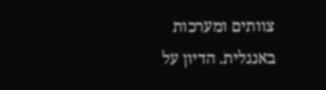צוותים ומערכות באנגלית. הדיון על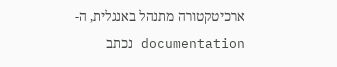ארכיטקטורה מתנהל באנגלית, ה-documentation נכתב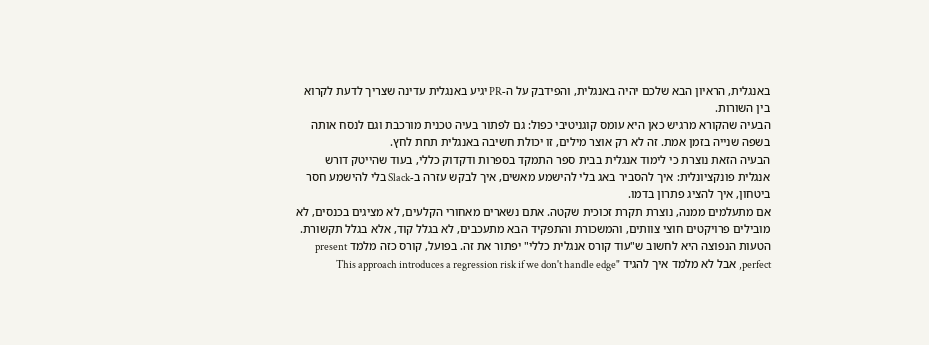באנגלית, הראיון הבא שלכם יהיה באנגלית, והפידבק על ה-PR יגיע באנגלית עדינה שצריך לדעת לקרוא בין השורות.
הבעיה שהקורא מרגיש כאן היא עומס קוגניטיבי כפול: גם לפתור בעיה טכנית מורכבת וגם לנסח אותה בשפה שנייה בזמן אמת. זה לא רק אוצר מילים, זו יכולת חשיבה באנגלית תחת לחץ.
הבעיה הזאת נוצרת כי לימוד אנגלית בבית ספר התמקד בספרות ודקדוק כללי, בעוד שהייטק דורש אנגלית פונקציונלית: איך להסביר באג בלי להישמע מאשים, איך לבקש עזרה ב-Slack בלי להישמע חסר ביטחון, איך להציג פתרון בדמו.
אם מתעלמים ממנה, נוצרת תקרת זכוכית שקטה. אתם נשארים מאחורי הקלעים, לא מציגים בכנסים, לא מובילים פרויקטים חוצי צוותים, והמשכורת והתפקיד הבא מתעכבים, לא בגלל קוד, אלא בגלל תקשורת.
הטעות הנפוצה היא לחשוב ש"עוד קורס אנגלית כללי" יפתור את זה. בפועל, קורס כזה מלמד present perfect, אבל לא מלמד איך להגיד "This approach introduces a regression risk if we don't handle edge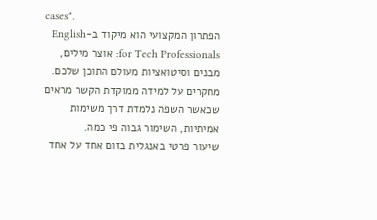cases".
הפתרון המקצועי הוא מיקוד ב-English for Tech Professionals: אוצר מילים, מבנים וסיטואציות מעולם התוכן שלכם. מחקרים על למידה ממוקדת הקשר מראים שכאשר השפה נלמדת דרך משימות אמיתיות, השימור גבוה פי כמה.
שיעור פרטי באנגלית בזום אחד על אחד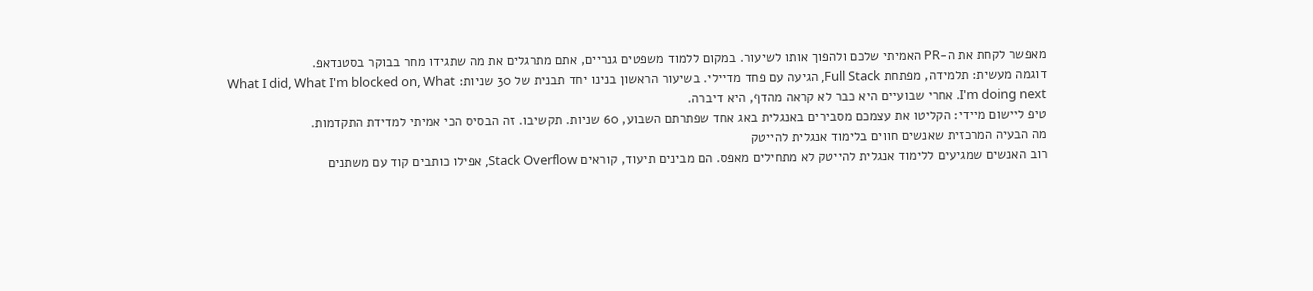מאפשר לקחת את ה-PR האמיתי שלכם ולהפוך אותו לשיעור. במקום ללמוד משפטים גנריים, אתם מתרגלים את מה שתגידו מחר בבוקר בסטנדאפ.
דוגמה מעשית: תלמידה, מפתחת Full Stack, הגיעה עם פחד מדיילי. בשיעור הראשון בנינו יחד תבנית של 30 שניות: What I did, What I'm blocked on, What I'm doing next. אחרי שבועיים היא כבר לא קראה מהדף, היא דיברה.
טיפ ליישום מיידי: הקליטו את עצמכם מסבירים באנגלית באג אחד שפתרתם השבוע, 60 שניות. תקשיבו. זה הבסיס הכי אמיתי למדידת התקדמות.
מה הבעיה המרכזית שאנשים חווים בלימוד אנגלית להייטק
רוב האנשים שמגיעים ללימוד אנגלית להייטק לא מתחילים מאפס. הם מבינים תיעוד, קוראים Stack Overflow, אפילו כותבים קוד עם משתנים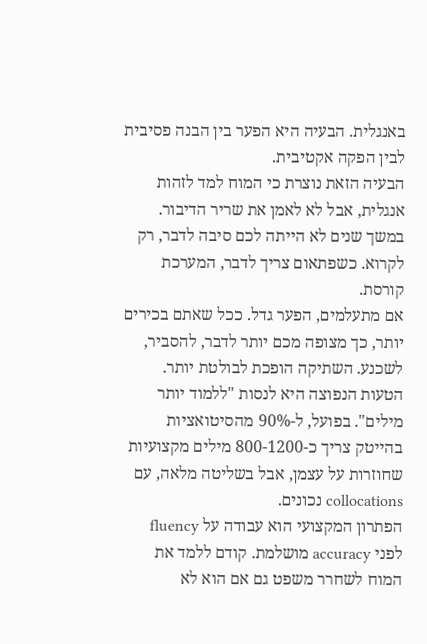באנגלית. הבעיה היא הפער בין הבנה פסיבית לבין הפקה אקטיבית.
הבעיה הזאת נוצרת כי המוח למד לזהות אנגלית, אבל לא לאמן את שריר הדיבור. במשך שנים לא הייתה לכם סיבה לדבר, רק לקרוא. כשפתאום צריך לדבר, המערכת קורסת.
אם מתעלמים, הפער גדל. ככל שאתם בכירים יותר, כך מצופה מכם יותר לדבר, להסביר, לשכנע. השתיקה הופכת לבולטת יותר.
הטעות הנפוצה היא לנסות "ללמוד יותר מילים". בפועל, ל-90% מהסיטואציות בהייטק צריך כ-800-1200 מילים מקצועיות שחוזרות על עצמן, אבל בשליטה מלאה, עם collocations נכונים.
הפתרון המקצועי הוא עבודה על fluency לפני accuracy מושלמת. קודם ללמד את המוח לשחרר משפט גם אם הוא לא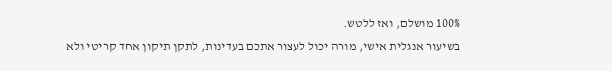100% מושלם, ואז ללטש.
בשיעור אנגלית אישי, מורה יכול לעצור אתכם בעדינות, לתקן תיקון אחד קריטי ולא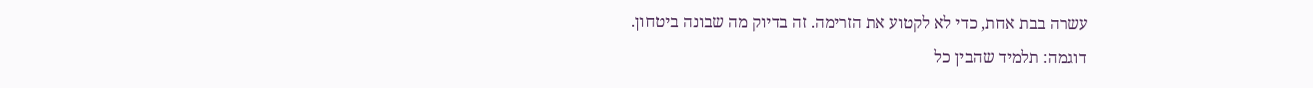עשרה בבת אחת, כדי לא לקטוע את הזרימה. זה בדיוק מה שבונה ביטחון.
דוגמה: תלמיד שהבין כל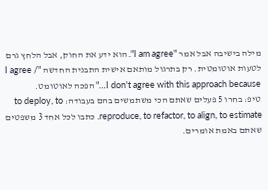מילה בישיבה אבל אמר "I am agree". הוא ידע את החוק, אבל הלחץ גרם לטעות אוטומטית. רק בתרגול מותאם אישית התבנית החדשה "I agree / I don't agree with this approach because…" הפכה לאוטומט.
טיפ: בחרו 5 פעלים שאתם הכי משתמשים בהם בעבודה: to deploy, to reproduce, to refactor, to align, to estimate. כתבו לכל אחד 3 משפטים שאתם באמת אומרים.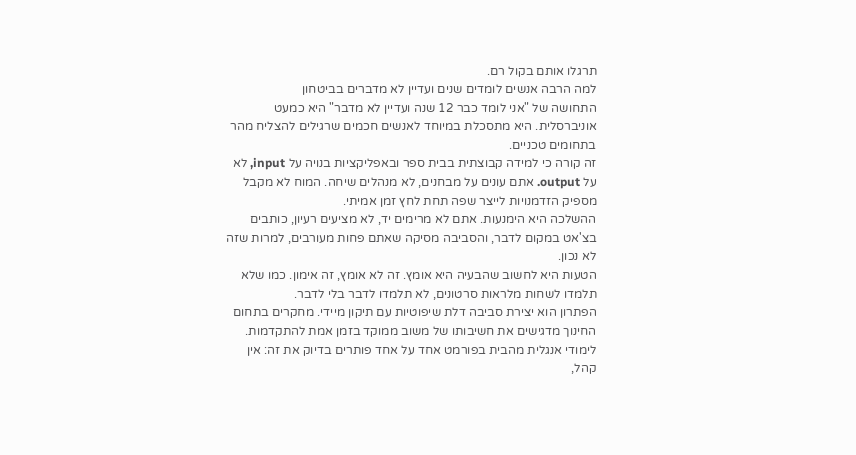תרגלו אותם בקול רם.
למה הרבה אנשים לומדים שנים ועדיין לא מדברים בביטחון
התחושה של "אני לומד כבר 12 שנה ועדיין לא מדבר" היא כמעט אוניברסלית. היא מתסכלת במיוחד לאנשים חכמים שרגילים להצליח מהר בתחומים טכניים.
זה קורה כי למידה קבוצתית בבית ספר ובאפליקציות בנויה על input, לא על output. אתם עונים על מבחנים, לא מנהלים שיחה. המוח לא מקבל מספיק הזדמנויות לייצר שפה תחת לחץ זמן אמיתי.
ההשלכה היא הימנעות. אתם לא מרימים יד, לא מציעים רעיון, כותבים בצ'אט במקום לדבר, והסביבה מסיקה שאתם פחות מעורבים, למרות שזה לא נכון.
הטעות היא לחשוב שהבעיה היא אומץ. זה לא אומץ, זה אימון. כמו שלא תלמדו לשחות מלראות סרטונים, לא תלמדו לדבר בלי לדבר.
הפתרון הוא יצירת סביבה דלת שיפוטיות עם תיקון מיידי. מחקרים בתחום החינוך מדגישים את חשיבותו של משוב ממוקד בזמן אמת להתקדמות.
לימודי אנגלית מהבית בפורמט אחד על אחד פותרים בדיוק את זה: אין קהל,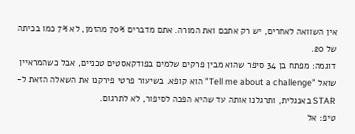אין השוואה לאחרים, יש רק אתכם ואת המורה. אתם מדברים 70% מהזמן, לא 7% כמו בכיתה של 20.
דוגמה: מפתח בן 34 סיפר שהוא מבין פרקים שלמים בפודקאסטים טכניים, אבל כשהמראיין שואל "Tell me about a challenge" הוא קופא. בשיעור פרטי פירקנו את השאלה הזאת ל-STAR באנגלית, ותרגלנו אותה עד שהיא הפכה לסיפור, לא לתרגום.
טיפ: אל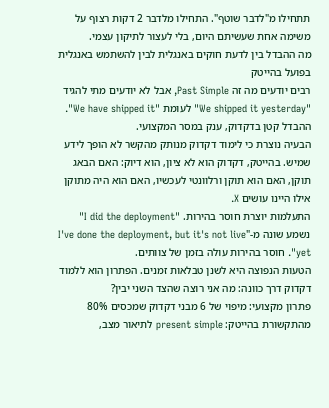תתחילו מ"לדבר שוטף". התחילו מלדבר 2 דקות רצוף על משימה אחת שעשיתם היום, בלי לעצור לתיקון עצמי.
מה ההבדל בין לדעת חוקים באנגלית לבין להשתמש באנגלית בפועל בהייטק
רבים יודעים מה זה Past Simple, אבל לא יודעים מתי להגיד "We shipped it yesterday" לעומת "We have shipped it". ההבדל קטן בדקדוק, ענק במסר המקצועי.
הבעיה נוצרת כי לימוד דקדוק מנותק מהקשר לא הופך לידע שמיש. בהייטק, דקדוק הוא לא ציון, הוא דיוק: האם הבאג תוקן, האם הוא תוקן ורלוונטי לעכשיו, האם הוא היה מתוקן אילו היינו עושים X.
התעלמות יוצרת חוסר בהירות. "I did the deployment" נשמע שונה מ-"I've done the deployment, but it's not live yet". חוסר בהירות עולה בזמן של צוותים.
הטעות הנפוצה היא לשנן טבלאות זמנים. הפתרון הוא ללמוד דקדוק דרך כוונה: מה אני רוצה שהצד השני יבין?
פתרון מקצועי: מיפוי של 6 מבני דקדוק שמכסים 80% מהתקשורת בהייטק: present simple לתיאור מצב,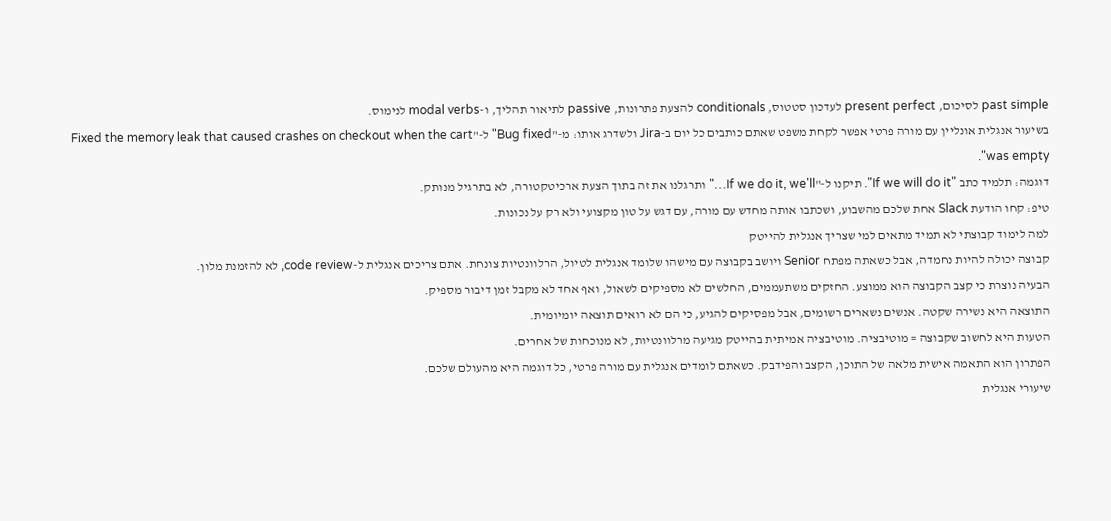past simple לסיכום, present perfect לעדכון סטטוס, conditionals להצעת פתרונות, passive לתיאור תהליך, ו-modal verbs לנימוס.
בשיעור אנגלית אונליין עם מורה פרטי אפשר לקחת משפט שאתם כותבים כל יום ב-Jira ולשדרג אותו: מ-"Bug fixed" ל-"Fixed the memory leak that caused crashes on checkout when the cart was empty".
דוגמה: תלמיד כתב "If we will do it". תיקנו ל-"If we do it, we'll…" ותרגלנו את זה בתוך הצעת ארכיטקטורה, לא בתרגיל מנותק.
טיפ: קחו הודעת Slack אחת שלכם מהשבוע, ושכתבו אותה מחדש עם מורה, עם דגש על טון מקצועי ולא רק על נכונות.
למה לימוד קבוצתי לא תמיד מתאים למי שצריך אנגלית להייטק
קבוצה יכולה להיות נחמדה, אבל כשאתה מפתח Senior ויושב בקבוצה עם מישהו שלומד אנגלית לטיול, הרלוונטיות צונחת. אתם צריכים אנגלית ל-code review, לא להזמנת מלון.
הבעיה נוצרת כי קצב הקבוצה הוא ממוצע. החזקים משתעממים, החלשים לא מספיקים לשאול, ואף אחד לא מקבל זמן דיבור מספיק.
התוצאה היא נשירה שקטה. אנשים נשארים רשומים, אבל מפסיקים להגיע, כי הם לא רואים תוצאה יומיומית.
הטעות היא לחשוב שקבוצה = מוטיבציה. מוטיבציה אמיתית בהייטק מגיעה מרלוונטיות, לא מנוכחות של אחרים.
הפתרון הוא התאמה אישית מלאה של התוכן, הקצב והפידבק. כשאתם לומדים אנגלית עם מורה פרטי, כל דוגמה היא מהעולם שלכם.
שיעורי אנגלית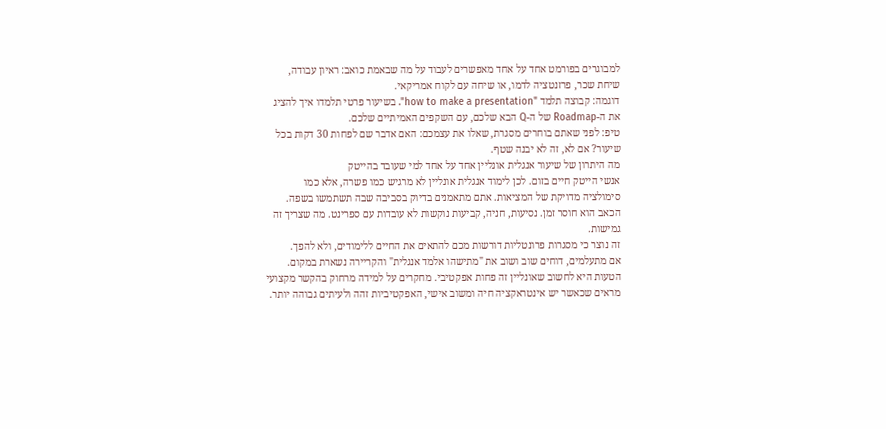למבוגרים בפורמט אחד על אחד מאפשרים לעבוד על מה שבאמת כואב: ראיון עבודה, שיחת שכר, פרזנטציה לדמו, או שיחה עם לקוח אמריקאי.
דוגמה: קבוצה תלמד "how to make a presentation". בשיעור פרטי תלמדו איך להציג את ה-Roadmap של ה-Q הבא שלכם, עם השקפים האמיתיים שלכם.
טיפ: לפני שאתם בוחרים מסגרת, שאלו את עצמכם: האם אדבר שם לפחות 30 דקות בכל שיעור? אם לא, זה לא יבנה שטף.
מה היתרון של שיעור אנגלית אונליין אחד על אחד למי שעובד בהייטק
אנשי הייטק חיים בזום. לכן לימוד אנגלית אונליין לא מרגיש כמו פשרה, אלא כמו סימולציה מדויקת של המציאות. אתם מתאמנים בדיוק בסביבה שבה תשתמשו בשפה.
הכאב הוא חוסר זמן. נסיעות, חניה, קביעות נוקשות לא עובדות עם ספרינט. מה שצריך זה גמישות.
זה נוצר כי מסגרות פרונטליות דורשות מכם להתאים את החיים ללימודים, ולא להפך.
אם מתעלמים, דוחים שוב ושוב את "מתישהו אלמד אנגלית" והקריירה נשארת במקום.
הטעות היא לחשוב שאונליין זה פחות אפקטיבי. מחקרים על למידה מרחוק בהקשר מקצועי מראים שכאשר יש אינטראקציה חיה ומשוב אישי, האפקטיביות זהה ולעיתים גבוהה יותר.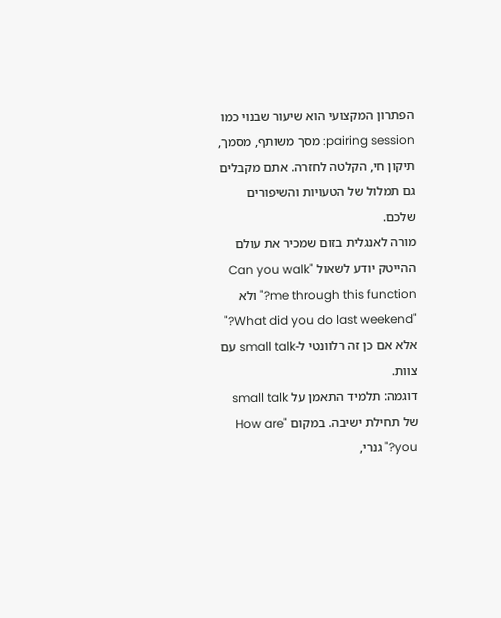הפתרון המקצועי הוא שיעור שבנוי כמו pairing session: מסך משותף, מסמך, תיקון חי, הקלטה לחזרה. אתם מקבלים גם תמלול של הטעויות והשיפורים שלכם.
מורה לאנגלית בזום שמכיר את עולם ההייטק יודע לשאול "Can you walk me through this function?" ולא "What did you do last weekend?" אלא אם כן זה רלוונטי ל-small talk עם צוות.
דוגמה: תלמיד התאמן על small talk של תחילת ישיבה. במקום "How are you?" גנרי,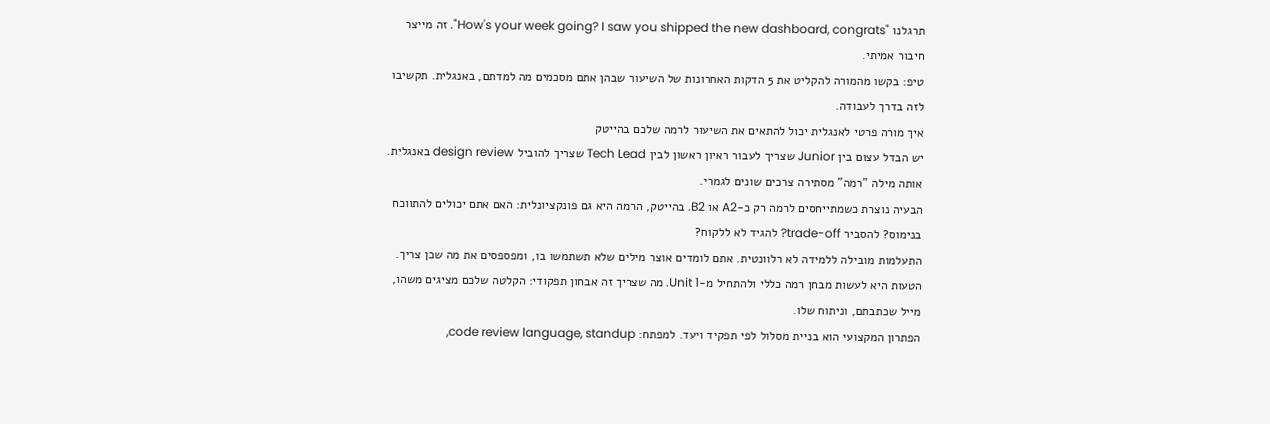תרגלנו "How's your week going? I saw you shipped the new dashboard, congrats". זה מייצר חיבור אמיתי.
טיפ: בקשו מהמורה להקליט את 5 הדקות האחרונות של השיעור שבהן אתם מסכמים מה למדתם, באנגלית. תקשיבו לזה בדרך לעבודה.
איך מורה פרטי לאנגלית יכול להתאים את השיעור לרמה שלכם בהייטק
יש הבדל עצום בין Junior שצריך לעבור ראיון ראשון לבין Tech Lead שצריך להוביל design review באנגלית. אותה מילה "רמה" מסתירה צרכים שונים לגמרי.
הבעיה נוצרת כשמתייחסים לרמה רק כ-A2 או B2. בהייטק, הרמה היא גם פונקציונלית: האם אתם יכולים להתווכח בנימוס? להסביר trade-off? להגיד לא ללקוח?
התעלמות מובילה ללמידה לא רלוונטית. אתם לומדים אוצר מילים שלא תשתמשו בו, ומפספסים את מה שכן צריך.
הטעות היא לעשות מבחן רמה כללי ולהתחיל מ-Unit 1. מה שצריך זה אבחון תפקודי: הקלטה שלכם מציגים משהו, מייל שכתבתם, וניתוח שלו.
הפתרון המקצועי הוא בניית מסלול לפי תפקיד ויעד. למפתח: code review language, standup,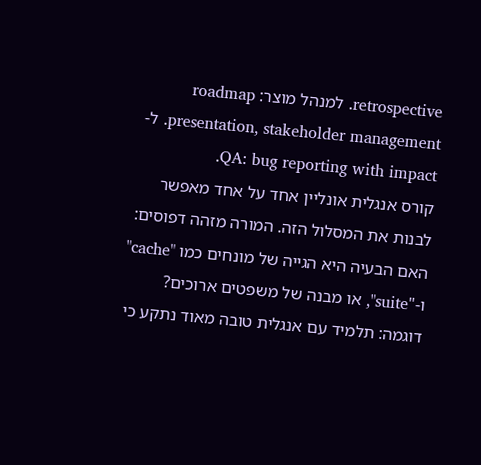retrospective. למנהל מוצר: roadmap presentation, stakeholder management. ל-QA: bug reporting with impact.
קורס אנגלית אונליין אחד על אחד מאפשר לבנות את המסלול הזה. המורה מזהה דפוסים: האם הבעיה היא הגייה של מונחים כמו "cache" ו-"suite", או מבנה של משפטים ארוכים?
דוגמה: תלמיד עם אנגלית טובה מאוד נתקע כי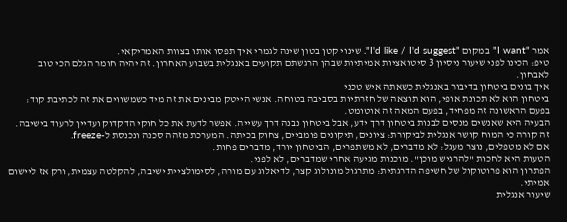אמר "I want" במקום "I'd like / I'd suggest". שינוי קטן בטון שינה לגמרי איך תפסו אותו בצוות האמריקאי.
טיפ: הכינו לפני שיעור ניסיון 3 סיטואציות אמיתיות שבהן הרגשתם תקועים באנגלית בשבוע האחרון. זה יהיה חומר הגלם הכי טוב לאבחון.
איך בונים ביטחון בדיבור באנגלית כשאתה איש טכני
ביטחון הוא לא תכונת אופי, הוא תוצאה של חזרתיות בסביבה בטוחה. אנשי הייטק מבינים את זה מיד כשמשווים את זה לכתיבת קוד: בפעם הראשונה זה מפחיד, בפעם המאה זה אוטומט.
הבעיה היא שאנשים מנסים לבנות ביטחון דרך ידע, אבל ביטחון נבנה דרך עשייה. אפשר לדעת את כל חוקי הדקדוק ועדיין לרעוד בישיבה.
זה קורה כי המוח קושר אנגלית לביקורת: ציונים, תיקונים פומביים, צחוק בכיתה. המערכת מזהה סכנה ונכנסת ל-freeze.
אם לא מטפלים, נוצר מעגל: לא מדברים, לא משתפרים, הביטחון יורד, מדברים פחות.
הטעות היא לחכות "להרגיש מוכן". מוכנות מגיעה אחרי שמדברים, לא לפני.
הפתרון הוא פרוטוקול של חשיפה הדרגתית: מתרגול מונולוג קצר, לדיאלוג עם מורה, לסימולציית ישיבה, להקלטה עצמית, ורק אז ליישום אמיתי.
שיעור אנגלית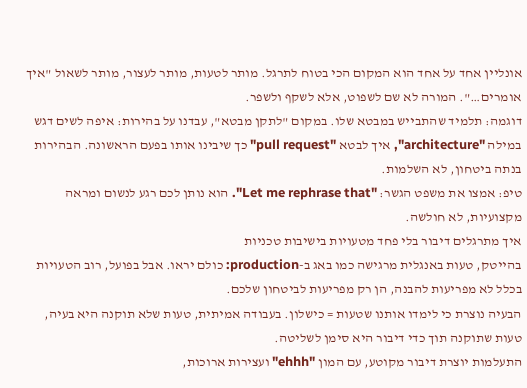אונליין אחד על אחד הוא המקום הכי בטוח לתרגל. מותר לטעות, מותר לעצור, מותר לשאול "איך אומרים…". המורה לא שם לשפוט, אלא לשקף ולשפר.
דוגמה: תלמיד שהתבייש במבטא שלו. במקום "לתקן מבטא", עבדנו על בהירות: איפה לשים דגש במילה "architecture", איך לבטא "pull request" כך שיבינו אותו בפעם הראשונה. הבהירות בנתה ביטחון, לא השלמות.
טיפ: אמצו את משפט הגשר: "Let me rephrase that". הוא נותן לכם רגע לנשום ומראה מקצועיות, לא חולשה.
איך מתרגלים דיבור בלי פחד מטעויות בישיבות טכניות
בהייטק, טעות באנגלית מרגישה כמו באג ב-production: כולם יראו. אבל בפועל, רוב הטעויות בכלל לא מפריעות להבנה, הן רק מפריעות לביטחון שלכם.
הבעיה נוצרת כי לימדו אותנו שטעות = כישלון. בעבודה אמיתית, טעות שלא תוקנה היא בעיה, טעות שתוקנה תוך כדי דיבור היא סימן לשליטה.
התעלמות יוצרת דיבור מקוטע, עם המון "ehhh" ועצירות ארוכות,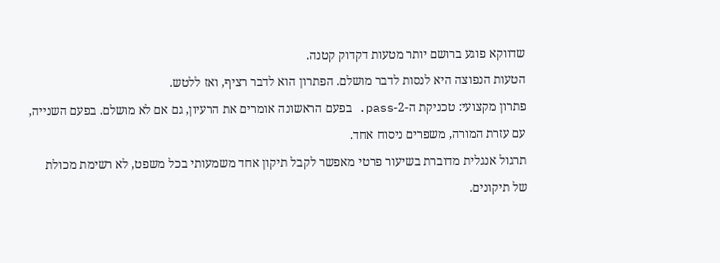שדווקא פוגע ברושם יותר מטעות דקדוק קטנה.
הטעות הנפוצה היא לנסות לדבר מושלם. הפתרון הוא לדבר רציף, ואז ללטש.
פתרון מקצועי: טכניקת ה-2-pass. בפעם הראשונה אומרים את הרעיון, גם אם לא מושלם. בפעם השנייה, עם עזרת המורה, משפרים ניסוח אחד.
תרגול אנגלית מדוברת בשיעור פרטי מאפשר לקבל תיקון אחד משמעותי בכל משפט, לא רשימת מכולת של תיקונים.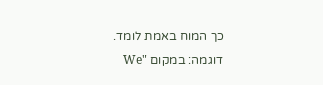כך המוח באמת לומד.
דוגמה: במקום "We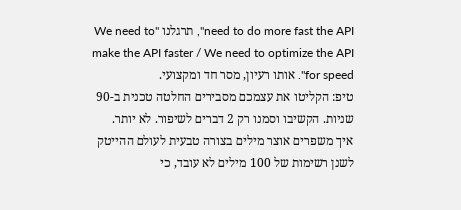need to do more fast the API", תרגלנו "We need to make the API faster / We need to optimize the API for speed". אותו רעיון, מסר חד ומקצועי.
טיפ: הקליטו את עצמכם מסבירים החלטה טכנית ב-90 שניות. הקשיבו וסמנו רק 2 דברים לשיפור. לא יותר.
איך משפרים אוצר מילים בצורה טבעית לעולם ההייטק
לשנן רשימות של 100 מילים לא עובד, כי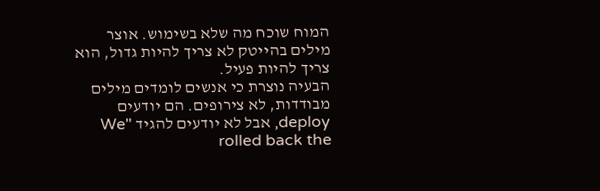המוח שוכח מה שלא בשימוש. אוצר מילים בהייטק לא צריך להיות גדול, הוא צריך להיות פעיל.
הבעיה נוצרת כי אנשים לומדים מילים מבודדות, לא צירופים. הם יודעים deploy, אבל לא יודעים להגיד "We rolled back the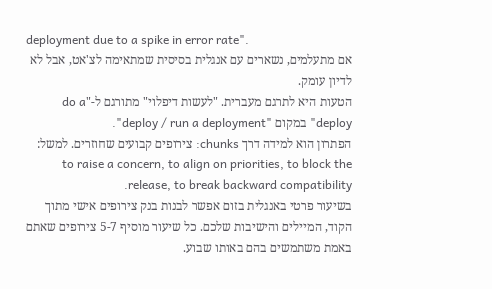deployment due to a spike in error rate".
אם מתעלמים, נשארים עם אנגלית בסיסית שמתאימה לצ'אט, אבל לא לדיון עומק.
הטעות היא לתרגם מעברית. "לעשות דיפלוי" מתורגם ל-"do a deploy" במקום "deploy / run a deployment".
הפתרון הוא למידה דרך chunks: צירופים קבועים שחוזרים. למשל: to raise a concern, to align on priorities, to block the release, to break backward compatibility.
בשיעור פרטי באנגלית בזום אפשר לבנות בנק צירופים אישי מתוך הקוד, המיילים והישיבות שלכם. כל שיעור מוסיף 5-7 צירופים שאתם באמת משתמשים בהם באותו שבוע.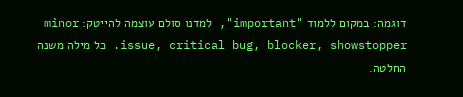דוגמה: במקום ללמוד "important", למדנו סולם עוצמה להייטק: minor issue, critical bug, blocker, showstopper. כל מילה משנה החלטה.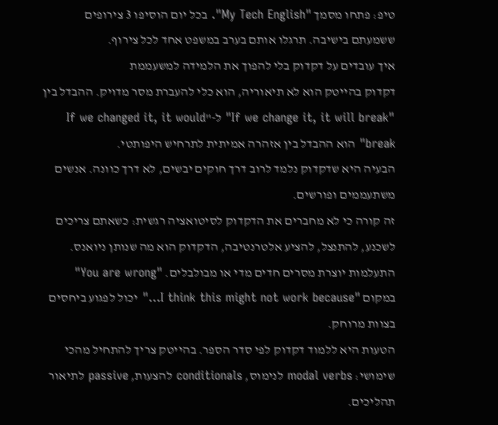טיפ: פתחו מסמך "My Tech English". בכל יום הוסיפו 3 צירופים ששמעתם בישיבה. תרגלו אותם בערב במשפט אחד לכל צירוף.
איך עובדים על דקדוק בלי להפוך את הלמידה למשעממת
דקדוק בהייטק הוא לא תיאוריה, הוא כלי להעברת מסר מדויק. ההבדל בין "If we change it, it will break" ל-"If we changed it, it would break" הוא ההבדל בין אזהרה אמיתית לתרחיש היפותטי.
הבעיה היא שדקדוק נלמד לרוב דרך חוקים יבשים, לא דרך כוונה. אנשים משתעממים ופורשים.
זה קורה כי לא מחברים את הדקדוק לסיטואציה רגשית: כשאתם צריכים לשכנע, להתנצל, להציע אלטרנטיבה, הדקדוק הוא מה שנותן ניואנס.
התעלמות יוצרת מסרים חדים מדי או מבולבלים. "You are wrong" במקום "I think this might not work because…" יכול לפגוע ביחסים בצוות מרוחק.
הטעות היא ללמוד דקדוק לפי סדר הספר. בהייטק צריך להתחיל מהכי שימושי: modal verbs לנימוס, conditionals להצעות, passive לתיאור תהליכים.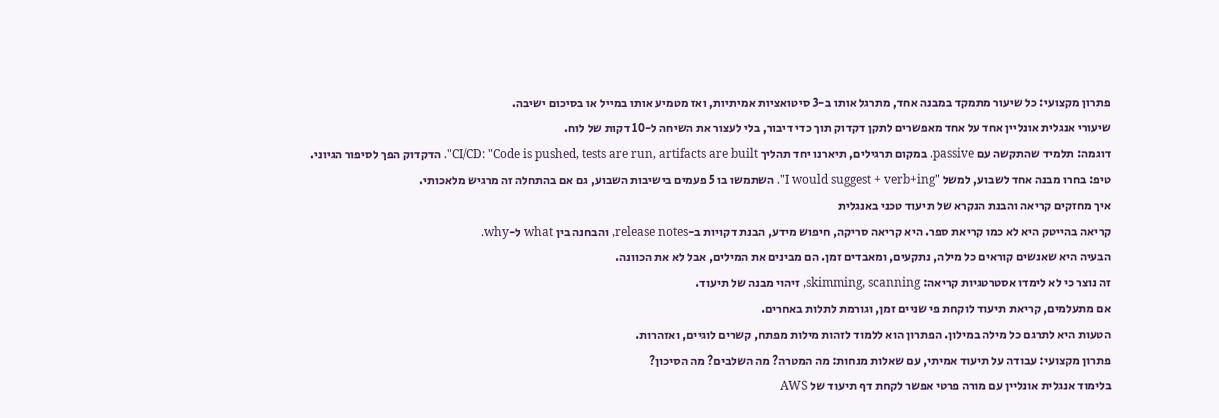פתרון מקצועי: כל שיעור מתמקד במבנה אחד, מתרגל אותו ב-3 סיטואציות אמיתיות, ואז מטמיע אותו במייל או בסיכום ישיבה.
שיעורי אנגלית אונליין אחד על אחד מאפשרים לתקן דקדוק תוך כדי דיבור, בלי לעצור את השיחה ל-10 דקות של לוח.
דוגמה: תלמיד שהתקשה עם passive. במקום תרגילים, תיארנו יחד תהליך CI/CD: "Code is pushed, tests are run, artifacts are built". הדקדוק הפך לסיפור הגיוני.
טיפ: בחרו מבנה אחד לשבוע, למשל "I would suggest + verb+ing". השתמשו בו 5 פעמים בישיבות השבוע, גם אם בהתחלה זה מרגיש מלאכותי.
איך מחזקים קריאה והבנת הנקרא של תיעוד טכני באנגלית
קריאה בהייטק היא לא כמו קריאת ספר. היא קריאה סריקה, חיפוש מידע, הבנת דקויות ב-release notes, והבחנה בין what ל-why.
הבעיה היא שאנשים קוראים כל מילה, נתקעים, ומאבדים זמן. הם מבינים את המילים, אבל לא את הכוונה.
זה נוצר כי לא לימדו אסטרטגיות קריאה: skimming, scanning, זיהוי מבנה של תיעוד.
אם מתעלמים, קריאת תיעוד לוקחת פי שניים זמן, וגורמת לתלות באחרים.
הטעות היא לתרגם כל מילה במילון. הפתרון הוא ללמוד לזהות מילות מפתח, קשרים לוגיים, ואזהרות.
פתרון מקצועי: עבודה על תיעוד אמיתי, עם שאלות מנחות: מה המטרה? מה השלבים? מה הסיכון?
בלימוד אנגלית אונליין עם מורה פרטי אפשר לקחת דף תיעוד של AWS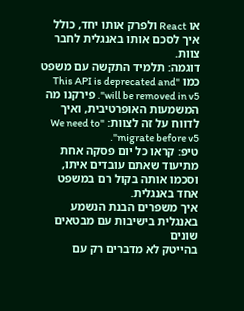או React ולפרק אותו יחד, כולל איך לסכם אותו באנגלית לחבר צוות.
דוגמה: תלמיד התקשה עם משפט כמו "This API is deprecated and will be removed in v5". פירקנו מה המשמעות האופרטיבית, ואיך לדווח על זה לצוות: "We need to migrate before v5".
טיפ: קראו כל יום פסקה אחת מתיעוד שאתם עובדים איתו, וסכמו אותה בקול רם במשפט אחד באנגלית.
איך משפרים הבנת הנשמע באנגלית בישיבות עם מבטאים שונים
בהייטק לא מדברים רק עם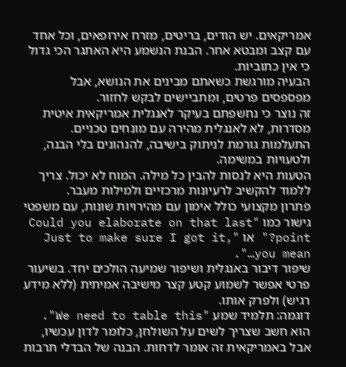אמריקאים. יש הודים, בריטים, מזרח אירופאים, וכל אחד עם קצב ומבטא אחר. הבנת הנשמע היא האתגר הכי גדול כי אין כתוביות.
הבעיה מורגשת כשאתם מבינים את הנושא, אבל מפספסים פרטים, ומתביישים לבקש לחזור.
זה נוצר כי נחשפתם בעיקר לאנגלית אמריקאית איטית מסדרות, לא לאנגלית מהירה עם מונחים טכניים.
התעלמות גורמת לניתוק בישיבה, להנהונים בלי הבנה, ולטעויות במשימה.
הטעות היא לנסות להבין כל מילה. המוח לא יכול. צריך ללמוד להקשיב לרעיונות מרכזיים ולמילות מעבר.
פתרון מקצועי כולל אימון עם מהירויות שונות, עם משפטי גישור כמו "Could you elaborate on that last point?" או "Just to make sure I got it, you mean…".
שיפור דיבור באנגלית ושיפור שמיעה הולכים יחד. בשיעור פרטי אפשר לשמוע קטע קצר מישיבה אמיתית (ללא מידע רגיש) ולפרק אותו.
דוגמה: תלמיד שמע "We need to table this". הוא חשב שצריך לשים על השולחן, כלומר לדון עכשיו, אבל באמריקאית זה אומר לדחות. הבנה של הבדלי תרבות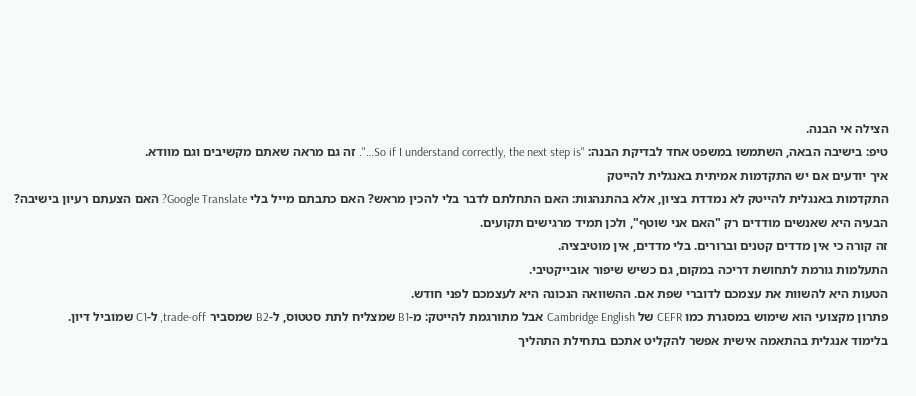הצילה אי הבנה.
טיפ: בישיבה הבאה, השתמשו במשפט אחד לבדיקת הבנה: "So if I understand correctly, the next step is…". זה גם מראה שאתם מקשיבים וגם מוודא.
איך יודעים אם יש התקדמות אמיתית באנגלית להייטק
התקדמות באנגלית להייטק לא נמדדת בציון, אלא בהתנהגות: האם התחלתם לדבר בלי להכין מראש? האם כתבתם מייל בלי Google Translate? האם הצעתם רעיון בישיבה?
הבעיה היא שאנשים מודדים רק "האם אני שוטף", ולכן תמיד מרגישים תקועים.
זה קורה כי אין מדדים קטנים וברורים. בלי מדדים, אין מוטיבציה.
התעלמות גורמת לתחושת דריכה במקום, גם כשיש שיפור אובייקטיבי.
הטעות היא להשוות את עצמכם לדוברי שפת אם. ההשוואה הנכונה היא לעצמכם לפני חודש.
פתרון מקצועי הוא שימוש במסגרת כמו CEFR של Cambridge English אבל מתורגמת להייטק: מ-B1 שמצליח לתת סטטוס, ל-B2 שמסביר trade-off, ל-C1 שמוביל דיון.
בלימוד אנגלית בהתאמה אישית אפשר להקליט אתכם בתחילת התהליך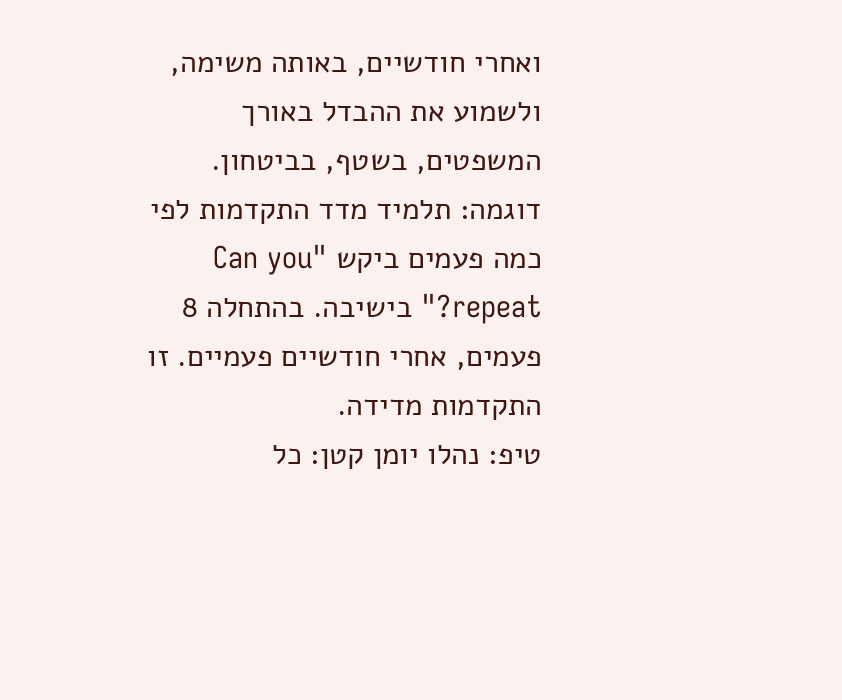ואחרי חודשיים, באותה משימה, ולשמוע את ההבדל באורך המשפטים, בשטף, בביטחון.
דוגמה: תלמיד מדד התקדמות לפי כמה פעמים ביקש "Can you repeat?" בישיבה. בהתחלה 8 פעמים, אחרי חודשיים פעמיים. זו התקדמות מדידה.
טיפ: נהלו יומן קטן: כל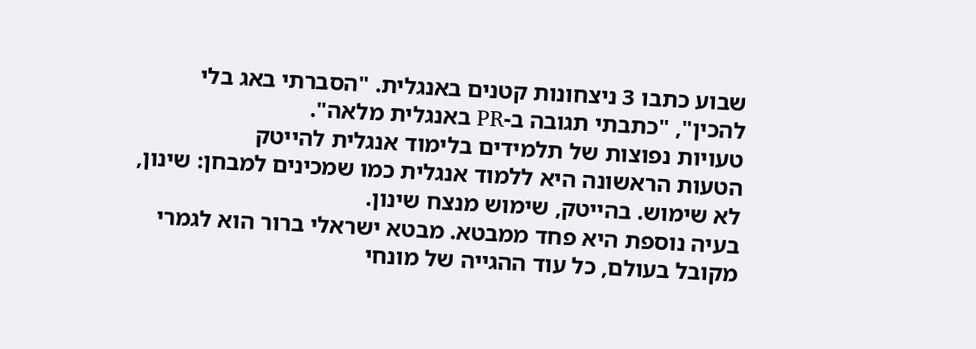שבוע כתבו 3 ניצחונות קטנים באנגלית. "הסברתי באג בלי להכין", "כתבתי תגובה ב-PR באנגלית מלאה".
טעויות נפוצות של תלמידים בלימוד אנגלית להייטק
הטעות הראשונה היא ללמוד אנגלית כמו שמכינים למבחן: שינון, לא שימוש. בהייטק, שימוש מנצח שינון.
בעיה נוספת היא פחד ממבטא. מבטא ישראלי ברור הוא לגמרי מקובל בעולם, כל עוד ההגייה של מונחי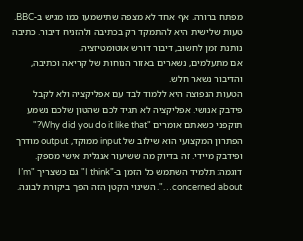מפתח ברורה. אף אחד לא מצפה שתישמעו כמו מגיש ב-BBC.
טעות שלישית היא להתמקד רק בכתיבה ולהזניח דיבור. כתיבה נותנת זמן לחשוב, דיבור דורש אוטומטיזציה.
אם מתעלמים, נשארים באזור הנוחות של קריאה וכתיבה, והדיבור נשאר חלש.
הטעות הנפוצה היא ללמוד לבד עם אפליקציה ולא לקבל פידבק אנושי. אפליקציה לא תגיד לכם שהטון שלכם נשמע תוקפני כשאתם אומרים "Why did you do it like that?"
הפתרון המקצועי הוא שילוב של input ממוקד, output מודרך ופידבק מיידי. זה בדיוק מה ששיעור אנגלית אישי מספק.
דוגמה: תלמיד השתמש כל הזמן ב-"I think" גם כשצריך "I’m concerned about…". השינוי הקטן הזה הפך ביקורת לבונה.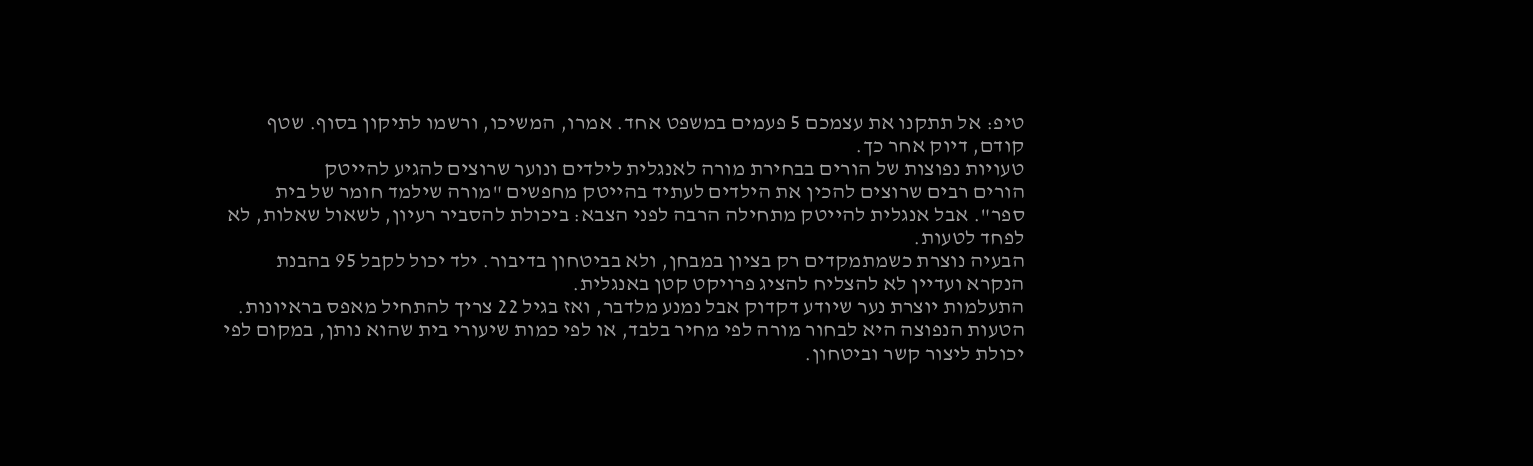טיפ: אל תתקנו את עצמכם 5 פעמים במשפט אחד. אמרו, המשיכו, ורשמו לתיקון בסוף. שטף קודם, דיוק אחר כך.
טעויות נפוצות של הורים בבחירת מורה לאנגלית לילדים ונוער שרוצים להגיע להייטק
הורים רבים שרוצים להכין את הילדים לעתיד בהייטק מחפשים "מורה שילמד חומר של בית ספר". אבל אנגלית להייטק מתחילה הרבה לפני הצבא: ביכולת להסביר רעיון, לשאול שאלות, לא לפחד לטעות.
הבעיה נוצרת כשמתמקדים רק בציון במבחן, ולא בביטחון בדיבור. ילד יכול לקבל 95 בהבנת הנקרא ועדיין לא להצליח להציג פרויקט קטן באנגלית.
התעלמות יוצרת נער שיודע דקדוק אבל נמנע מלדבר, ואז בגיל 22 צריך להתחיל מאפס בראיונות.
הטעות הנפוצה היא לבחור מורה לפי מחיר בלבד, או לפי כמות שיעורי בית שהוא נותן, במקום לפי יכולת ליצור קשר וביטחון.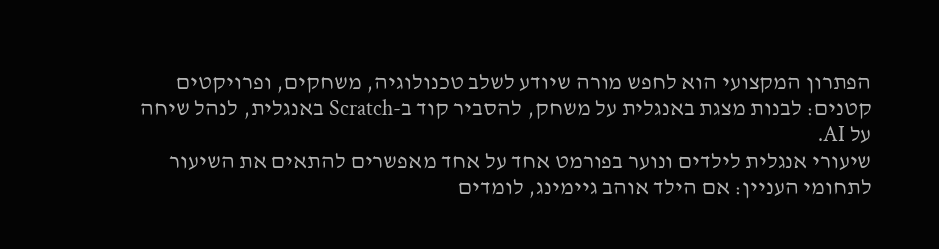הפתרון המקצועי הוא לחפש מורה שיודע לשלב טכנולוגיה, משחקים, ופרויקטים קטנים: לבנות מצגת באנגלית על משחק, להסביר קוד ב-Scratch באנגלית, לנהל שיחה על AI.
שיעורי אנגלית לילדים ונוער בפורמט אחד על אחד מאפשרים להתאים את השיעור לתחומי העניין: אם הילד אוהב גיימינג, לומדים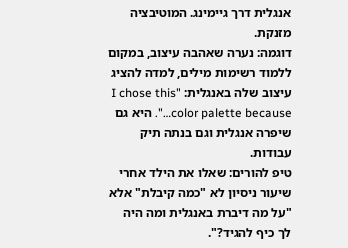אנגלית דרך גיימינג. המוטיבציה מזנקת.
דוגמה: נערה שאהבה עיצוב, במקום ללמוד רשימות מילים, למדה להציג עיצוב שלה באנגלית: "I chose this color palette because…". היא גם שיפרה אנגלית וגם בנתה תיק עבודות.
טיפ להורים: שאלו את הילד אחרי שיעור ניסיון לא "כמה קיבלת" אלא "על מה דיברת באנגלית ומה היה לך כיף להגיד?".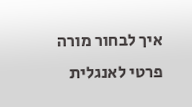איך לבחור מורה פרטי לאנגלית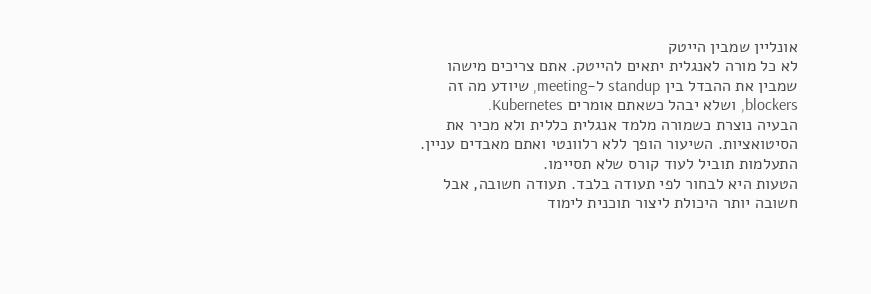אונליין שמבין הייטק
לא כל מורה לאנגלית יתאים להייטק. אתם צריכים מישהו שמבין את ההבדל בין standup ל-meeting, שיודע מה זה blockers, ושלא יבהל כשאתם אומרים Kubernetes.
הבעיה נוצרת כשמורה מלמד אנגלית כללית ולא מכיר את הסיטואציות. השיעור הופך ללא רלוונטי ואתם מאבדים עניין.
התעלמות תוביל לעוד קורס שלא תסיימו.
הטעות היא לבחור לפי תעודה בלבד. תעודה חשובה, אבל חשובה יותר היכולת ליצור תוכנית לימוד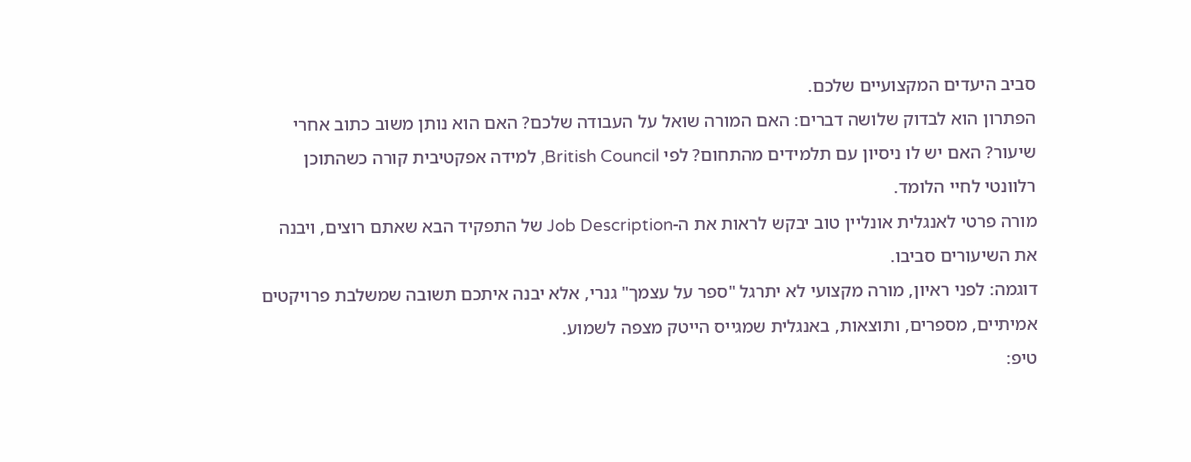סביב היעדים המקצועיים שלכם.
הפתרון הוא לבדוק שלושה דברים: האם המורה שואל על העבודה שלכם? האם הוא נותן משוב כתוב אחרי שיעור? האם יש לו ניסיון עם תלמידים מהתחום? לפי British Council, למידה אפקטיבית קורה כשהתוכן רלוונטי לחיי הלומד.
מורה פרטי לאנגלית אונליין טוב יבקש לראות את ה-Job Description של התפקיד הבא שאתם רוצים, ויבנה את השיעורים סביבו.
דוגמה: לפני ראיון, מורה מקצועי לא יתרגל "ספר על עצמך" גנרי, אלא יבנה איתכם תשובה שמשלבת פרויקטים אמיתיים, מספרים, ותוצאות, באנגלית שמגייס הייטק מצפה לשמוע.
טיפ: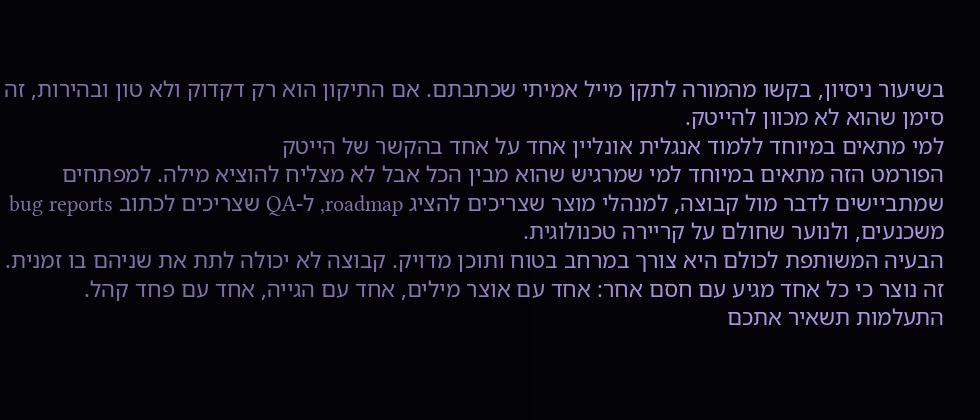בשיעור ניסיון, בקשו מהמורה לתקן מייל אמיתי שכתבתם. אם התיקון הוא רק דקדוק ולא טון ובהירות, זה סימן שהוא לא מכוון להייטק.
למי מתאים במיוחד ללמוד אנגלית אונליין אחד על אחד בהקשר של הייטק
הפורמט הזה מתאים במיוחד למי שמרגיש שהוא מבין הכל אבל לא מצליח להוציא מילה. למפתחים שמתביישים לדבר מול קבוצה, למנהלי מוצר שצריכים להציג roadmap, ל-QA שצריכים לכתוב bug reports משכנעים, ולנוער שחולם על קריירה טכנולוגית.
הבעיה המשותפת לכולם היא צורך במרחב בטוח ותוכן מדויק. קבוצה לא יכולה לתת את שניהם בו זמנית.
זה נוצר כי כל אחד מגיע עם חסם אחר: אחד עם אוצר מילים, אחד עם הגייה, אחד עם פחד קהל.
התעלמות תשאיר אתכם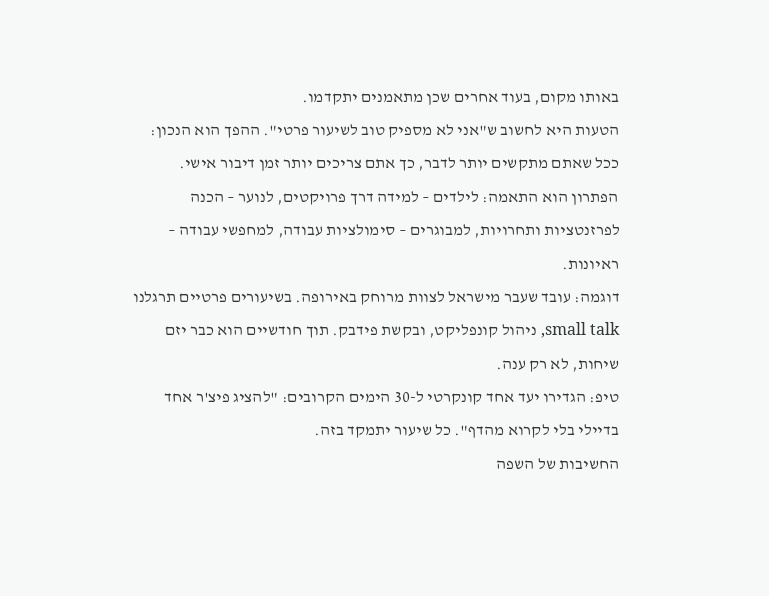באותו מקום, בעוד אחרים שכן מתאמנים יתקדמו.
הטעות היא לחשוב ש"אני לא מספיק טוב לשיעור פרטי". ההפך הוא הנכון: ככל שאתם מתקשים יותר לדבר, כך אתם צריכים יותר זמן דיבור אישי.
הפתרון הוא התאמה: לילדים – למידה דרך פרויקטים, לנוער – הכנה לפרזנטציות ותחרויות, למבוגרים – סימולציות עבודה, למחפשי עבודה – ראיונות.
דוגמה: עובד שעבר מישראל לצוות מרוחק באירופה. בשיעורים פרטיים תרגלנו small talk, ניהול קונפליקט, ובקשת פידבק. תוך חודשיים הוא כבר יזם שיחות, לא רק ענה.
טיפ: הגדירו יעד אחד קונקרטי ל-30 הימים הקרובים: "להציג פיצ'ר אחד בדיילי בלי לקרוא מהדף". כל שיעור יתמקד בזה.
החשיבות של השפה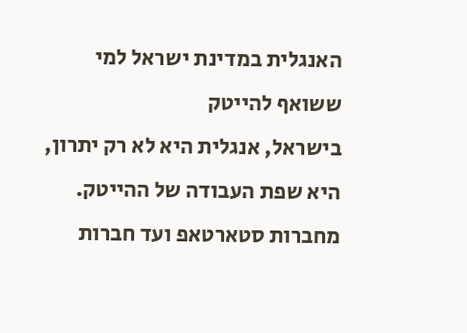האנגלית במדינת ישראל למי ששואף להייטק
בישראל, אנגלית היא לא רק יתרון, היא שפת העבודה של ההייטק. מחברות סטארטאפ ועד חברות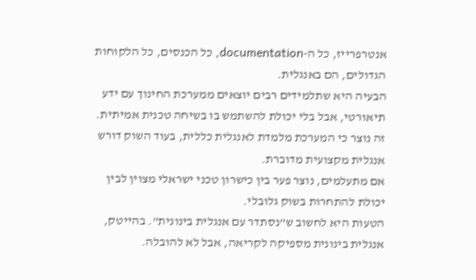אנטרפרייז, כל ה-documentation, כל הכנסים, כל הלקוחות הגדולים, הם באנגלית.
הבעיה היא שתלמידים רבים יוצאים ממערכת החינוך עם ידע תיאורטי, אבל בלי יכולת להשתמש בו בשיחה טכנית אמיתית.
זה נוצר כי המערכת מלמדת לאנגלית כללית, בעוד השוק דורש אנגלית מקצועית מדוברת.
אם מתעלמים, נוצר פער בין כישרון טכני ישראלי מצוין לבין יכולת להתחרות בשוק גלובלי.
הטעות היא לחשוב ש"נסתדר עם אנגלית בינונית". בהייטק, אנגלית בינונית מספיקה לקריאה, אבל לא להובלה.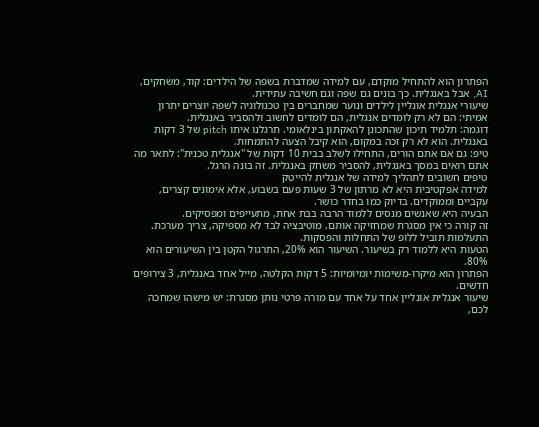הפתרון הוא להתחיל מוקדם, עם למידה שמדברת בשפה של הילדים: קוד, משחקים, AI, אבל באנגלית. כך בונים גם שפה וגם חשיבה עתידית.
שיעורי אנגלית אונליין לילדים ונוער שמחברים בין טכנולוגיה לשפה יוצרים יתרון אמיתי: הם לא רק לומדים אנגלית, הם לומדים לחשוב ולהסביר באנגלית.
דוגמה: תלמיד תיכון שהתכונן להאקתון בינלאומי. תרגלנו איתו pitch של 3 דקות באנגלית. הוא לא רק זכה במקום, הוא קיבל הצעה להתמחות.
טיפ: גם אם אתם הורים, התחילו לשלב בבית 10 דקות של "אנגלית טכנית": לתאר מה אתם רואים במסך באנגלית, להסביר משחק באנגלית. זה בונה הרגל.
טיפים חשובים לתהליך למידה של אנגלית להייטק
למידה אפקטיבית היא לא מרתון של 3 שעות פעם בשבוע, אלא אימונים קצרים, עקביים וממוקדים. בדיוק כמו בחדר כושר.
הבעיה היא שאנשים מנסים ללמוד הרבה בבת אחת, מתעייפים ומפסיקים.
זה קורה כי אין מסגרת שמחזיקה אותם. מוטיבציה לבד לא מספיקה, צריך מערכת.
התעלמות תוביל ללופ של התחלות והפסקות.
הטעות היא ללמוד רק בשיעור. השיעור הוא 20%, התרגול הקטן בין השיעורים הוא 80%.
הפתרון הוא מיקרו-משימות יומיומיות: 5 דקות הקלטה, מייל אחד באנגלית, 3 צירופים חדשים.
שיעור אנגלית אונליין אחד על אחד עם מורה פרטי נותן מסגרת: יש מישהו שמחכה לכם,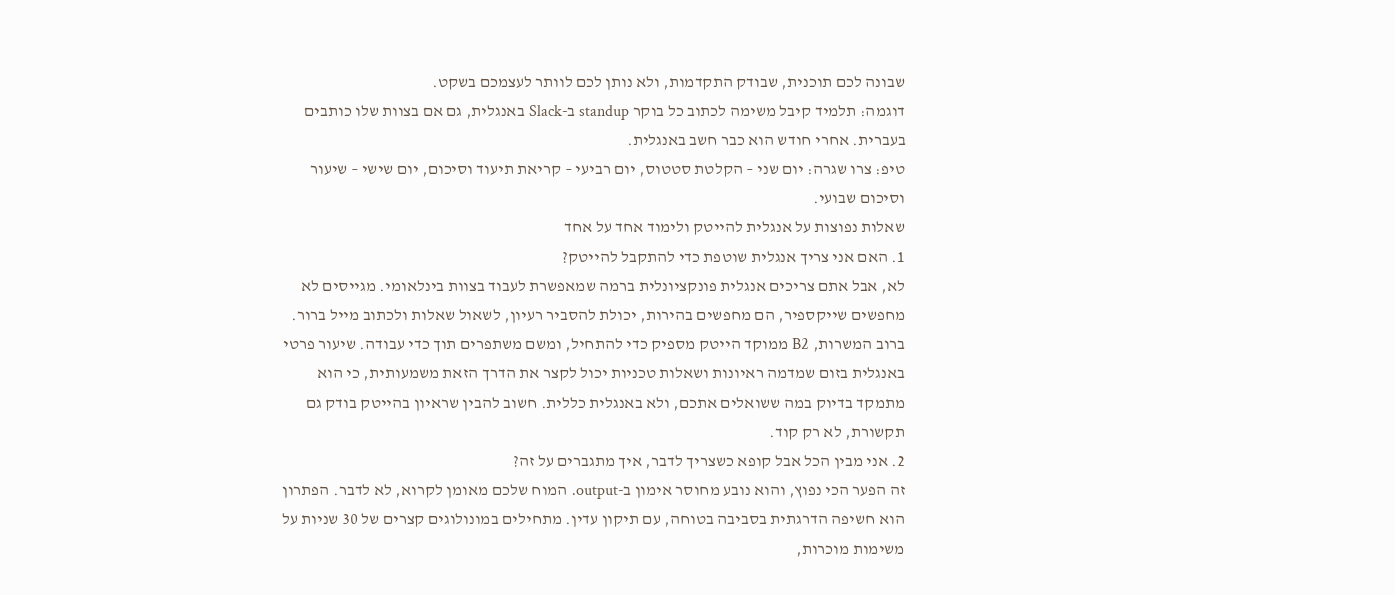שבונה לכם תוכנית, שבודק התקדמות, ולא נותן לכם לוותר לעצמכם בשקט.
דוגמה: תלמיד קיבל משימה לכתוב כל בוקר standup ב-Slack באנגלית, גם אם בצוות שלו כותבים בעברית. אחרי חודש הוא כבר חשב באנגלית.
טיפ: צרו שגרה: יום שני – הקלטת סטטוס, יום רביעי – קריאת תיעוד וסיכום, יום שישי – שיעור וסיכום שבועי.
שאלות נפוצות על אנגלית להייטק ולימוד אחד על אחד
1. האם אני צריך אנגלית שוטפת כדי להתקבל להייטק?
לא, אבל אתם צריכים אנגלית פונקציונלית ברמה שמאפשרת לעבוד בצוות בינלאומי. מגייסים לא מחפשים שייקספיר, הם מחפשים בהירות, יכולת להסביר רעיון, לשאול שאלות ולכתוב מייל ברור. ברוב המשרות, B2 ממוקד הייטק מספיק כדי להתחיל, ומשם משתפרים תוך כדי עבודה. שיעור פרטי באנגלית בזום שמדמה ראיונות ושאלות טכניות יכול לקצר את הדרך הזאת משמעותית, כי הוא מתמקד בדיוק במה ששואלים אתכם, ולא באנגלית כללית. חשוב להבין שראיון בהייטק בודק גם תקשורת, לא רק קוד.
2. אני מבין הכל אבל קופא כשצריך לדבר, איך מתגברים על זה?
זה הפער הכי נפוץ, והוא נובע מחוסר אימון ב-output. המוח שלכם מאומן לקרוא, לא לדבר. הפתרון הוא חשיפה הדרגתית בסביבה בטוחה, עם תיקון עדין. מתחילים במונולוגים קצרים של 30 שניות על משימות מוכרות,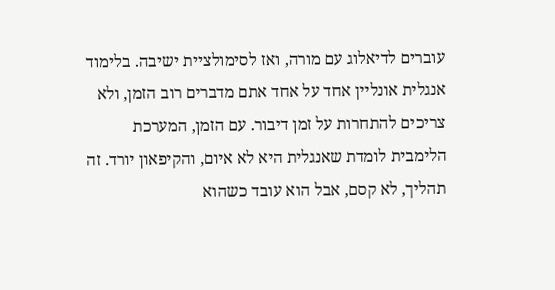עוברים לדיאלוג עם מורה, ואז לסימולציית ישיבה. בלימוד אנגלית אונליין אחד על אחד אתם מדברים רוב הזמן, ולא צריכים להתחרות על זמן דיבור. עם הזמן, המערכת הלימבית לומדת שאנגלית היא לא איום, והקיפאון יורד. זה תהליך, לא קסם, אבל הוא עובד כשהוא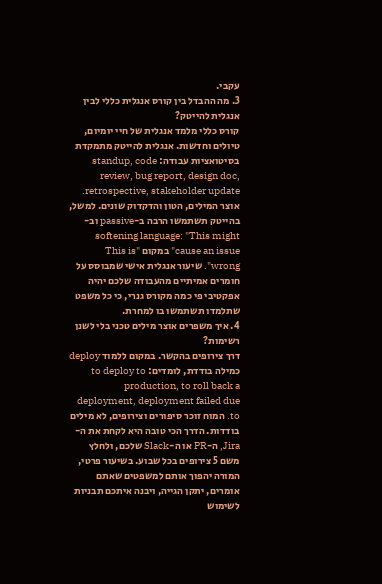עקבי.
3. מה ההבדל בין קורס אנגלית כללי לבין אנגלית להייטק?
קורס כללי מלמד אנגלית של חיי יומיום, טיולים וחדשות. אנגלית להייטק מתמקדת בסיטואציות עבודה: standup, code review, bug report, design doc, retrospective, stakeholder update. אוצר המילים, הטון והדקדוק שונים. למשל, בהייטק תשתמשו הרבה ב-passive וב-softening language: "This might cause an issue" במקום "This is wrong". שיעור אנגלית אישי שמבוסס על חומרים אמיתיים מהעבודה שלכם יהיה אפקטיבי פי כמה מקורס גנרי, כי כל משפט שתלמדו תשתמשו בו למחרת.
4. איך משפרים אוצר מילים טכני בלי לשנן רשימות?
דרך צירופים בהקשר. במקום ללמוד deploy כמילה בודדת, לומדים: to deploy to production, to roll back a deployment, deployment failed due to. המוח זוכר סיפורים וצירופים, לא מילים בודדות. הדרך הכי טובה היא לקחת את ה-Jira, ה-PR או ה-Slack שלכם, ולחלץ משם 5 צירופים בכל שבוע. בשיעור פרטי, המורה יהפוך אותם למשפטים שאתם אומרים, יתקן הגייה, ויבנה איתכם תבניות לשימוש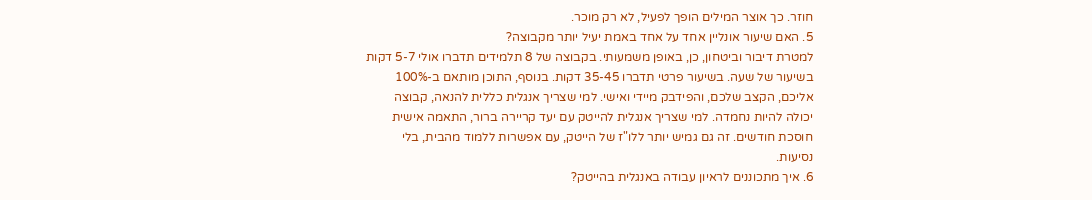חוזר. כך אוצר המילים הופך לפעיל, לא רק מוכר.
5. האם שיעור אונליין אחד על אחד באמת יעיל יותר מקבוצה?
למטרת דיבור וביטחון, כן, באופן משמעותי. בקבוצה של 8 תלמידים תדברו אולי 5-7 דקות בשיעור של שעה. בשיעור פרטי תדברו 35-45 דקות. בנוסף, התוכן מותאם ב-100% אליכם, הקצב שלכם, והפידבק מיידי ואישי. למי שצריך אנגלית כללית להנאה, קבוצה יכולה להיות נחמדה. למי שצריך אנגלית להייטק עם יעד קריירה ברור, התאמה אישית חוסכת חודשים. זה גם גמיש יותר ללו"ז של הייטק, עם אפשרות ללמוד מהבית, בלי נסיעות.
6. איך מתכוננים לראיון עבודה באנגלית בהייטק?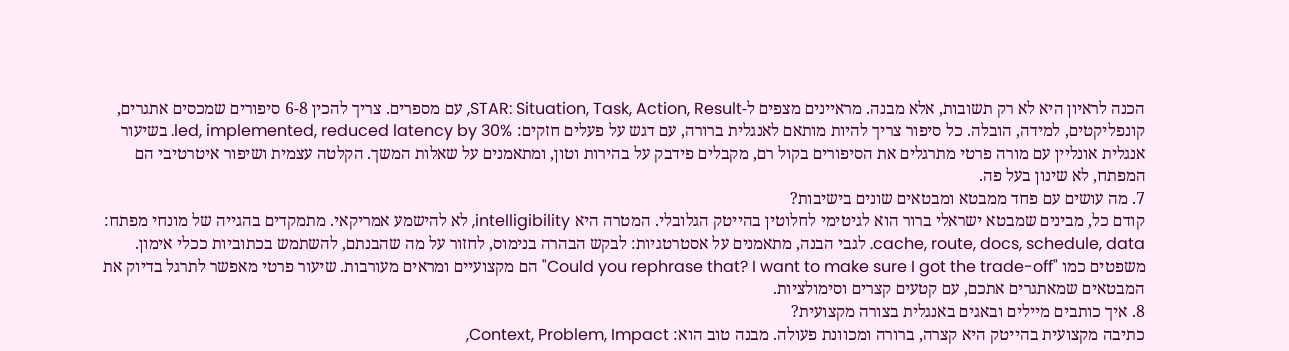הכנה לראיון היא לא רק תשובות, אלא מבנה. מראיינים מצפים ל-STAR: Situation, Task, Action, Result, עם מספרים. צריך להכין 6-8 סיפורים שמכסים אתגרים, קונפליקטים, למידה, הובלה. כל סיפור צריך להיות מותאם לאנגלית ברורה, עם דגש על פעלים חזקים: led, implemented, reduced latency by 30%. בשיעור אנגלית אונליין עם מורה פרטי מתרגלים את הסיפורים בקול רם, מקבלים פידבק על בהירות וטון, ומתאמנים על שאלות המשך. הקלטה עצמית ושיפור איטרטיבי הם המפתח, לא שינון בעל פה.
7. מה עושים עם פחד ממבטא ומבטאים שונים בישיבות?
קודם כל, מבינים שמבטא ישראלי ברור הוא לגיטימי לחלוטין בהייטק הגלובלי. המטרה היא intelligibility, לא להישמע אמריקאי. מתמקדים בהגייה של מונחי מפתח: cache, route, docs, schedule, data. לגבי הבנה, מתאמנים על אסטרטגיות: לבקש הבהרה בנימוס, לחזור על מה שהבנתם, להשתמש בכתוביות ככלי אימון. משפטים כמו "Could you rephrase that? I want to make sure I got the trade-off" הם מקצועיים ומראים מעורבות. שיעור פרטי מאפשר לתרגל בדיוק את המבטאים שמאתגרים אתכם, עם קטעים קצרים וסימולציות.
8. איך כותבים מיילים ובאגים באנגלית בצורה מקצועית?
כתיבה מקצועית בהייטק היא קצרה, ברורה ומכוונת פעולה. מבנה טוב הוא: Context, Problem, Impact,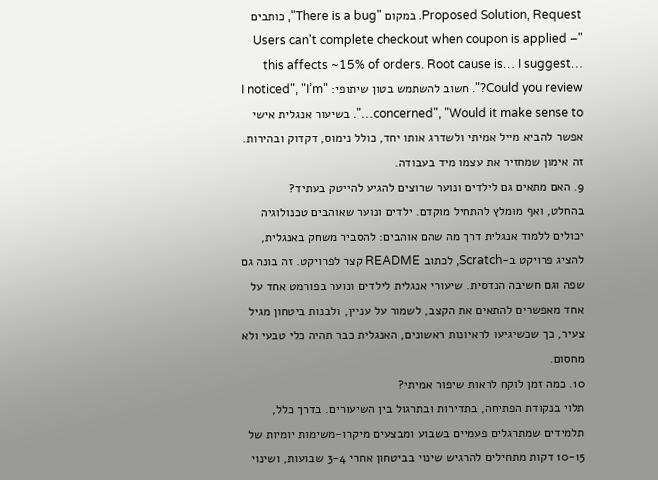Proposed Solution, Request. במקום "There is a bug", כותבים "Users can't complete checkout when coupon is applied – this affects ~15% of orders. Root cause is… I suggest… Could you review?". חשוב להשתמש בטון שיתופי: "I noticed", "I’m concerned", "Would it make sense to…". בשיעור אנגלית אישי אפשר להביא מייל אמיתי ולשדרג אותו יחד, כולל נימוס, דקדוק ובהירות. זה אימון שמחזיר את עצמו מיד בעבודה.
9. האם מתאים גם לילדים ונוער שרוצים להגיע להייטק בעתיד?
בהחלט, ואף מומלץ להתחיל מוקדם. ילדים ונוער שאוהבים טכנולוגיה יכולים ללמוד אנגלית דרך מה שהם אוהבים: להסביר משחק באנגלית, להציג פרויקט ב-Scratch, לכתוב README קצר לפרויקט. זה בונה גם שפה וגם חשיבה הנדסית. שיעורי אנגלית לילדים ונוער בפורמט אחד על אחד מאפשרים להתאים את הקצב, לשמור על עניין, ולבנות ביטחון מגיל צעיר, כך שכשיגיעו לראיונות ראשונים, האנגלית כבר תהיה כלי טבעי ולא מחסום.
10. כמה זמן לוקח לראות שיפור אמיתי?
תלוי בנקודת הפתיחה, בתדירות ובתרגול בין השיעורים. בדרך כלל, תלמידים שמתרגלים פעמיים בשבוע ומבצעים מיקרו-משימות יומיות של 10-15 דקות מתחילים להרגיש שינוי בביטחון אחרי 3-4 שבועות, ושינוי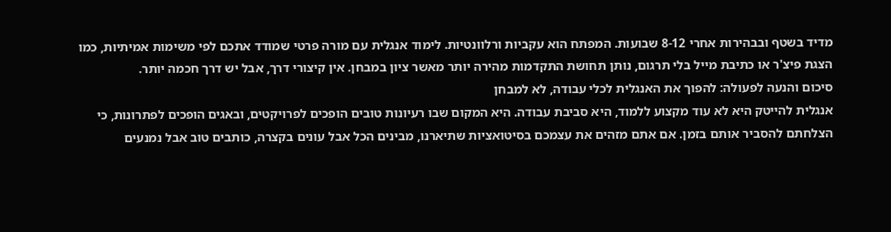מדיד בשטף ובבהירות אחרי 8-12 שבועות. המפתח הוא עקביות ורלוונטיות. לימוד אנגלית עם מורה פרטי שמודד אתכם לפי משימות אמיתיות, כמו הצגת פיצ'ר או כתיבת מייל בלי תרגום, נותן תחושת התקדמות מהירה יותר מאשר ציון במבחן. אין קיצורי דרך, אבל יש דרך חכמה יותר.
סיכום והנעה לפעולה: להפוך את האנגלית לכלי עבודה, לא למבחן
אנגלית להייטק היא לא עוד מקצוע ללמוד, היא סביבת עבודה. היא המקום שבו רעיונות טובים הופכים לפרויקטים, ובאגים הופכים לפתרונות, כי הצלחתם להסביר אותם בזמן. אם אתם מזהים את עצמכם בסיטואציות שתיארנו, מבינים הכל אבל עונים בקצרה, כותבים טוב אבל נמנעים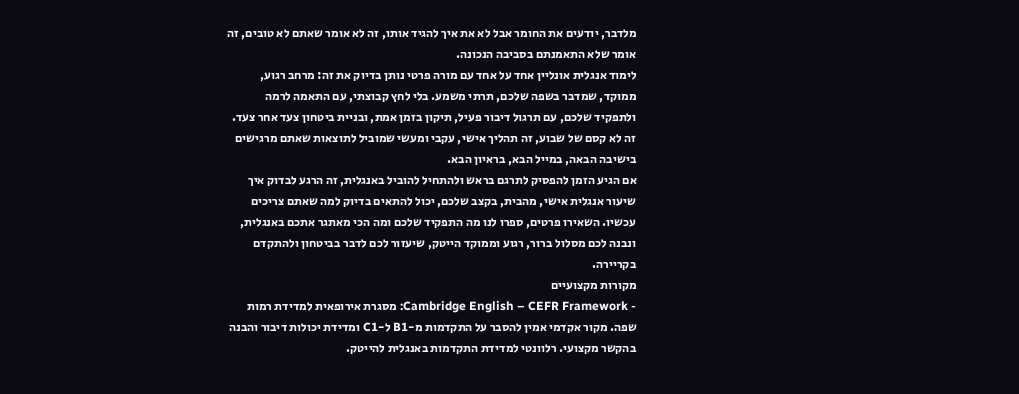מלדבר, יודעים את החומר אבל לא את איך להגיד אותו, זה לא אומר שאתם לא טובים, זה אומר שלא התאמנתם בסביבה הנכונה.
לימוד אנגלית אונליין אחד על אחד עם מורה פרטי נותן בדיוק את זה: מרחב רגוע, ממוקד, שמדבר בשפה שלכם, תרתי משמע. בלי לחץ קבוצתי, עם התאמה לרמה ולתפקיד שלכם, עם תרגול דיבור פעיל, תיקון בזמן אמת, ובניית ביטחון צעד אחר צעד. זה לא קסם של שבוע, זה תהליך אישי, עקבי ומעשי שמוביל לתוצאות שאתם מרגישים בישיבה הבאה, במייל הבא, בראיון הבא.
אם הגיע הזמן להפסיק לתרגם בראש ולהתחיל להוביל באנגלית, זה הרגע לבדוק איך שיעור אנגלית אישי, מהבית, בקצב שלכם, יכול להתאים בדיוק למה שאתם צריכים עכשיו. השאירו פרטים, ספרו לנו מה התפקיד שלכם ומה הכי מאתגר אתכם באנגלית, ונבנה לכם מסלול ברור, רגוע וממוקד הייטק, שיעזור לכם לדבר בביטחון ולהתקדם בקריירה.
מקורות מקצועיים
- Cambridge English – CEFR Framework: מסגרת אירופאית למדידת רמות שפה. מקור אקדמי אמין להסבר על התקדמות מ-B1 ל-C1 ומדידת יכולות דיבור והבנה בהקשר מקצועי. רלוונטי למדידת התקדמות באנגלית להייטק.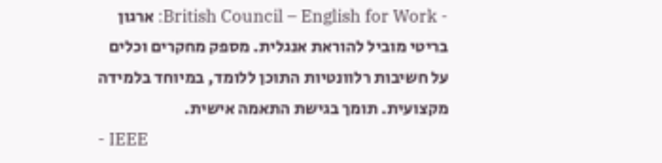- British Council – English for Work: ארגון בריטי מוביל להוראת אנגלית. מספק מחקרים וכלים על חשיבות רלוונטיות התוכן ללומד, במיוחד בלמידה מקצועית. תומך בגישת התאמה אישית.
- IEEE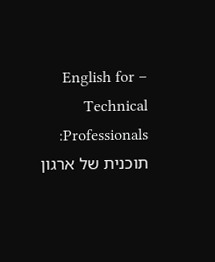– English for Technical Professionals: תוכנית של ארגון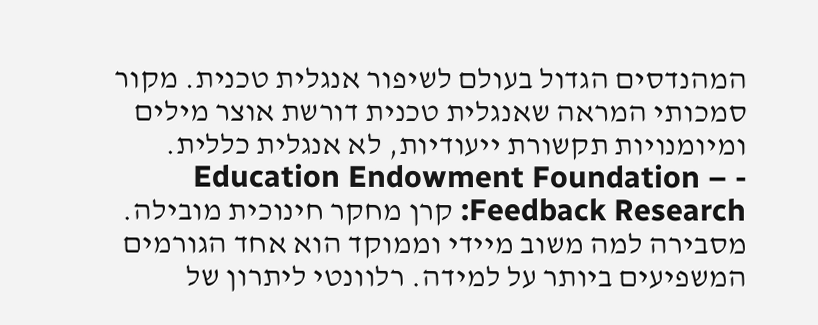המהנדסים הגדול בעולם לשיפור אנגלית טכנית. מקור סמכותי המראה שאנגלית טכנית דורשת אוצר מילים ומיומנויות תקשורת ייעודיות, לא אנגלית כללית.
- Education Endowment Foundation – Feedback Research: קרן מחקר חינוכית מובילה. מסבירה למה משוב מיידי וממוקד הוא אחד הגורמים המשפיעים ביותר על למידה. רלוונטי ליתרון של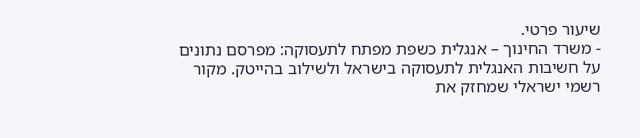שיעור פרטי.
- משרד החינוך – אנגלית כשפת מפתח לתעסוקה: מפרסם נתונים על חשיבות האנגלית לתעסוקה בישראל ולשילוב בהייטק. מקור רשמי ישראלי שמחזק את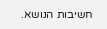חשיבות הנושא.